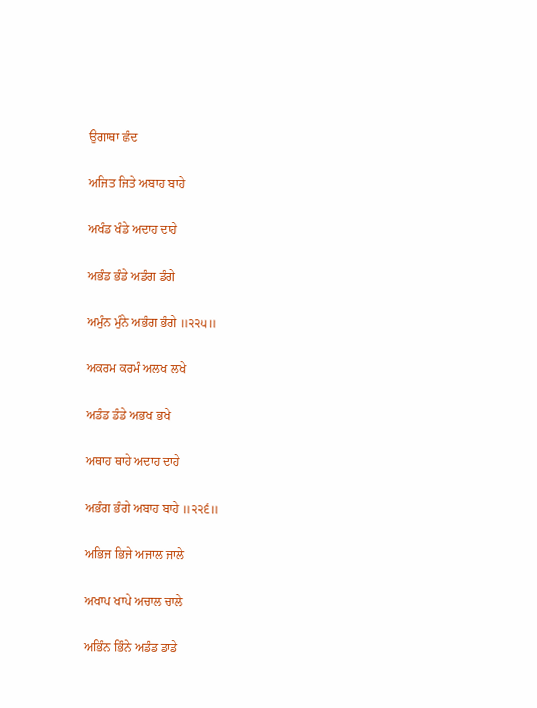ਉਗਾਥਾ ਛੰਦ

ਅਜਿਤ ਜਿਤੇ ਅਬਾਹ ਬਾਹੇ

ਅਖੰਡ ਖੰਡੇ ਅਦਾਹ ਦਾਹੇ

ਅਭੰਡ ਭੰਡੇ ਅਡੰਗ ਡੰਗੇ

ਅਮੁੰਨ ਮੁੰਨੇ ਅਭੰਗ ਭੰਗੇ ॥੨੨੫॥

ਅਕਰਮ ਕਰਮੰ ਅਲਖ ਲਖੇ

ਅਡੰਡ ਡੰਡੇ ਅਭਖ ਭਖੇ

ਅਥਾਹ ਥਾਹੇ ਅਦਾਹ ਦਾਹੇ

ਅਭੰਗ ਭੰਗੇ ਅਬਾਹ ਬਾਹੇ ॥੨੨੬॥

ਅਭਿਜ ਭਿਜੇ ਅਜਾਲ ਜਾਲੇ

ਅਖਾਪ ਖਾਪੇ ਅਚਾਲ ਚਾਲੇ

ਅਭਿੰਨ ਭਿੰਨੇ ਅਡੰਡ ਡਾਡੇ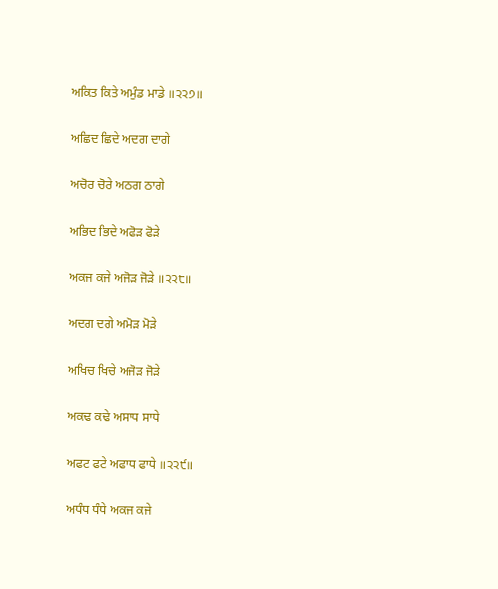ਅਕਿਤ ਕਿਤੇ ਅਮੁੰਡ ਮਾਡੇ ॥੨੨੭॥

ਅਛਿਦ ਛਿਦੇ ਅਦਗ ਦਾਗੇ

ਅਚੋਰ ਚੋਰੇ ਅਠਗ ਠਾਗੇ

ਅਭਿਦ ਭਿਦੇ ਅਫੋੜ ਫੋੜੇ

ਅਕਜ ਕਜੇ ਅਜੋੜ ਜੋੜੇ ॥੨੨੮॥

ਅਦਗ ਦਗੇ ਅਮੋੜ ਮੋੜੇ

ਅਖਿਚ ਖਿਚੇ ਅਜੋੜ ਜੋੜੇ

ਅਕਢ ਕਢੇ ਅਸਾਧ ਸਾਧੇ

ਅਫਟ ਫਟੇ ਅਫਾਧ ਫਾਧੇ ॥੨੨੯॥

ਅਧੰਧ ਧੰਧੇ ਅਕਜ ਕਜੇ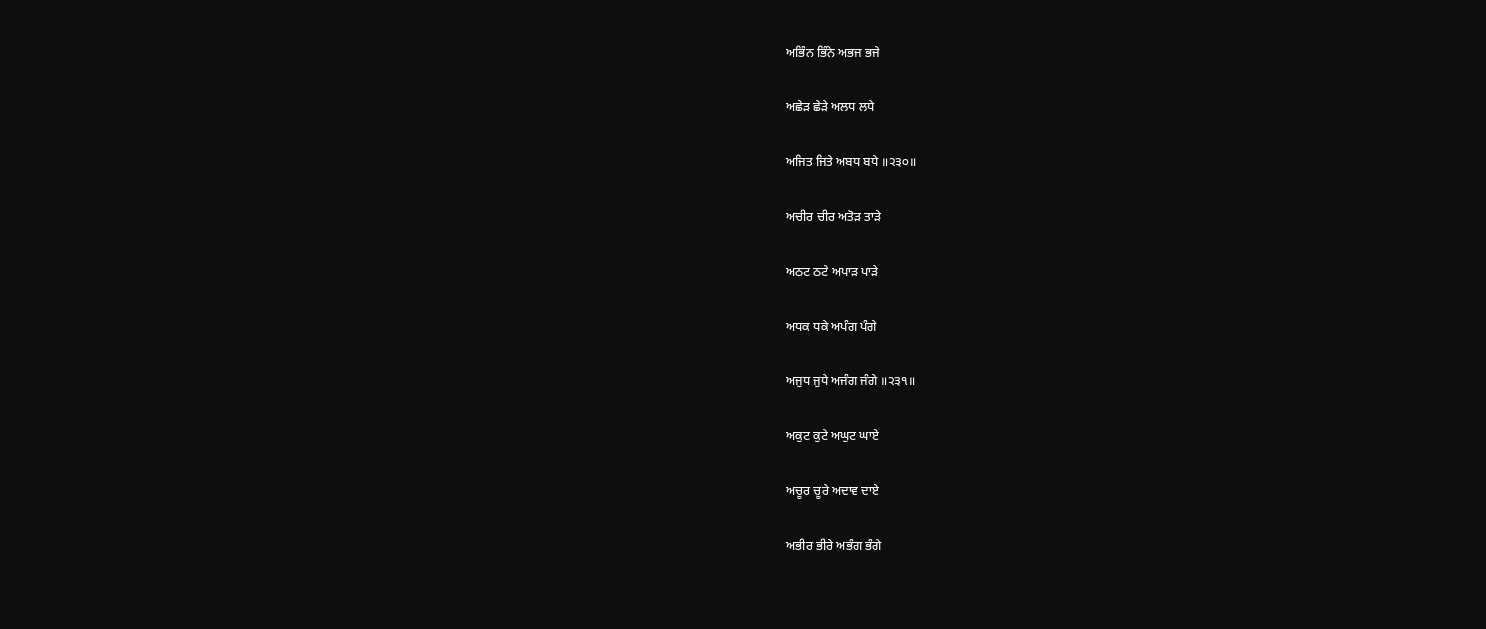ਅਭਿੰਨ ਭਿੰਨੇ ਅਭਜ ਭਜੇ

ਅਛੇੜ ਛੇੜੇ ਅਲਧ ਲਧੇ

ਅਜਿਤ ਜਿਤੇ ਅਬਧ ਬਧੇ ॥੨੩੦॥

ਅਚੀਰ ਚੀਰ ਅਤੋੜ ਤਾੜੇ

ਅਠਟ ਠਟੇ ਅਪਾੜ ਪਾੜੇ

ਅਧਕ ਧਕੇ ਅਪੰਗ ਪੰਗੇ

ਅਜੁਧ ਜੁਧੇ ਅਜੰਗ ਜੰਗੇ ॥੨੩੧॥

ਅਕੁਟ ਕੁਟੇ ਅਘੁਟ ਘਾਏ

ਅਚੂਰ ਚੂਰੇ ਅਦਾਵ ਦਾਏ

ਅਭੀਰ ਭੀਰੇ ਅਭੰਗ ਭੰਗੇ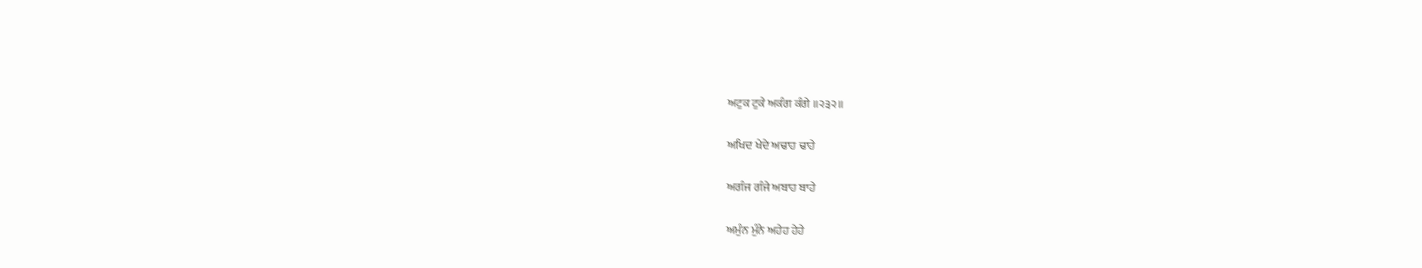ਅਟੁਕ ਟੁਕੇ ਅਕੰਗ ਕੰਗੇ ॥੨੩੨॥

ਅਖਿਦ ਖੇਦੇ ਅਢਾਹ ਢਾਹੇ

ਅਗੰਜ ਗੰਜੇ ਅਬਾਹ ਬਾਹੇ

ਅਮੁੰਨ ਮੁੰਨੇ ਅਹੇਹ ਹੇਹੇ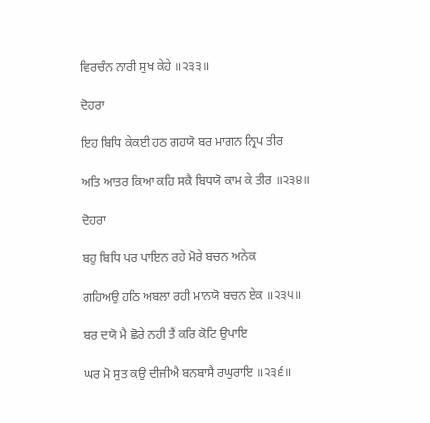ਵਿਰਚੰਨ ਨਾਰੀ ਸੁਖ ਕੇਹੇ ॥੨੩੩॥

ਦੋਹਰਾ

ਇਹ ਬਿਧਿ ਕੇਕਈ ਹਠ ਗਹਯੋ ਬਰ ਮਾਗਨ ਨ੍ਰਿਪ ਤੀਰ

ਅਤਿ ਆਤਰ ਕਿਆ ਕਹਿ ਸਕੈ ਬਿਧਯੋ ਕਾਮ ਕੇ ਤੀਰ ॥੨੩੪॥

ਦੋਹਰਾ

ਬਹੁ ਬਿਧਿ ਪਰ ਪਾਇਨ ਰਹੇ ਮੋਰੇ ਬਚਨ ਅਨੇਕ

ਗਹਿਅਉ ਹਠਿ ਅਬਲਾ ਰਹੀ ਮਾਨਯੋ ਬਚਨ ਏਕ ॥੨੩੫॥

ਬਰ ਦਯੋ ਮੈ ਛੋਰੇ ਨਹੀ ਤੈਂ ਕਰਿ ਕੋਟਿ ਉਪਾਇ

ਘਰ ਮੋ ਸੁਤ ਕਉ ਦੀਜੀਐ ਬਨਬਾਸੈ ਰਘੁਰਾਇ ॥੨੩੬॥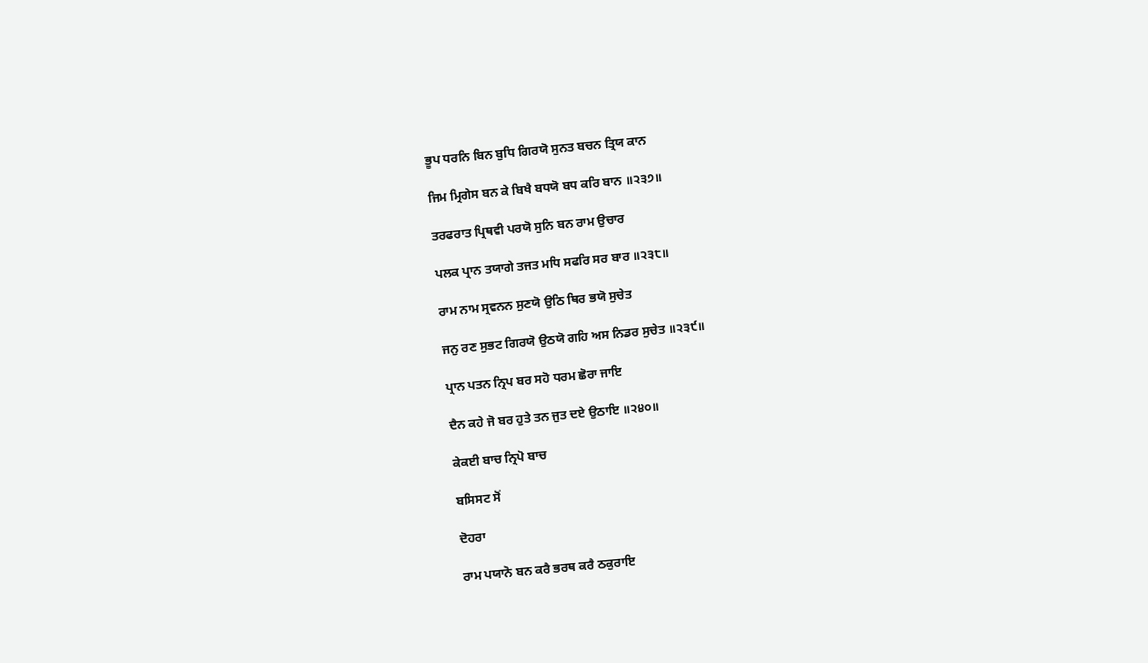ਭੂਪ ਧਰਨਿ ਬਿਨ ਬੁਧਿ ਗਿਰਯੋ ਸੁਨਤ ਬਚਨ ਤ੍ਰਿਯ ਕਾਨ

ਜਿਮ ਮ੍ਰਿਗੇਸ ਬਨ ਕੇ ਬਿਖੈ ਬਧਯੋ ਬਧ ਕਰਿ ਬਾਨ ॥੨੩੭॥

ਤਰਫਰਾਤ ਪ੍ਰਿਥਵੀ ਪਰਯੋ ਸੁਨਿ ਬਨ ਰਾਮ ਉਚਾਰ

ਪਲਕ ਪ੍ਰਾਨ ਤਯਾਗੇ ਤਜਤ ਮਧਿ ਸਫਰਿ ਸਰ ਬਾਰ ॥੨੩੮॥

ਰਾਮ ਨਾਮ ਸ੍ਰਵਨਨ ਸੁਣਯੋ ਉਠਿ ਥਿਰ ਭਯੋ ਸੁਚੇਤ

ਜਨੁ ਰਣ ਸੁਭਟ ਗਿਰਯੋ ਉਠਯੋ ਗਹਿ ਅਸ ਨਿਡਰ ਸੁਚੇਤ ॥੨੩੯॥

ਪ੍ਰਾਨ ਪਤਨ ਨ੍ਰਿਪ ਬਰ ਸਹੋ ਧਰਮ ਛੋਰਾ ਜਾਇ

ਦੈਨ ਕਹੇ ਜੋ ਬਰ ਹੁਤੇ ਤਨ ਜੁਤ ਦਏ ਉਠਾਇ ॥੨੪੦॥

ਕੇਕਈ ਬਾਚ ਨ੍ਰਿਪੋ ਬਾਚ

ਬਸਿਸਟ ਸੋਂ

ਦੋਹਰਾ

ਰਾਮ ਪਯਾਨੋ ਬਨ ਕਰੈ ਭਰਥ ਕਰੈ ਠਕੁਰਾਇ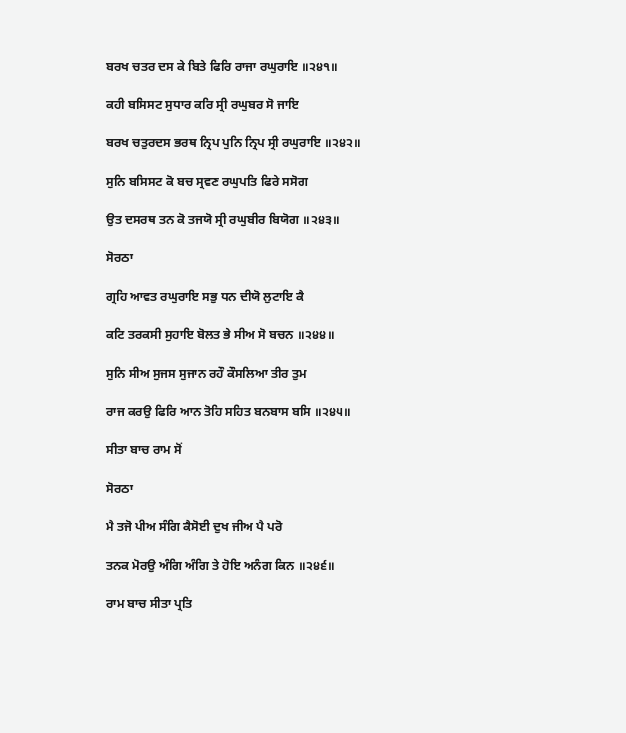ਬਰਖ ਚਤਰ ਦਸ ਕੇ ਬਿਤੇ ਫਿਰਿ ਰਾਜਾ ਰਘੁਰਾਇ ॥੨੪੧॥

ਕਹੀ ਬਸਿਸਟ ਸੁਧਾਰ ਕਰਿ ਸ੍ਰੀ ਰਘੁਬਰ ਸੋ ਜਾਇ

ਬਰਖ ਚਤੁਰਦਸ ਭਰਥ ਨ੍ਰਿਪ ਪੁਨਿ ਨ੍ਰਿਪ ਸ੍ਰੀ ਰਘੁਰਾਇ ॥੨੪੨॥

ਸੁਨਿ ਬਸਿਸਟ ਕੋ ਬਚ ਸ੍ਰਵਣ ਰਘੁਪਤਿ ਫਿਰੇ ਸਸੋਗ

ਉਤ ਦਸਰਥ ਤਨ ਕੋ ਤਜਯੋ ਸ੍ਰੀ ਰਘੁਬੀਰ ਬਿਯੋਗ ॥੨੪੩॥

ਸੋਰਠਾ

ਗ੍ਰਹਿ ਆਵਤ ਰਘੁਰਾਇ ਸਭੁ ਧਨ ਦੀਯੋ ਲੁਟਾਇ ਕੈ

ਕਟਿ ਤਰਕਸੀ ਸੁਹਾਇ ਬੋਲਤ ਭੇ ਸੀਅ ਸੋ ਬਚਨ ॥੨੪੪॥

ਸੁਨਿ ਸੀਅ ਸੁਜਸ ਸੁਜਾਨ ਰਹੌ ਕੌਸਲਿਆ ਤੀਰ ਤੁਮ

ਰਾਜ ਕਰਉ ਫਿਰਿ ਆਨ ਤੋਹਿ ਸਹਿਤ ਬਨਬਾਸ ਬਸਿ ॥੨੪੫॥

ਸੀਤਾ ਬਾਚ ਰਾਮ ਸੋਂ

ਸੋਰਠਾ

ਮੈ ਤਜੋ ਪੀਅ ਸੰਗਿ ਕੈਸੋਈ ਦੁਖ ਜੀਅ ਪੈ ਪਰੋ

ਤਨਕ ਮੋਰਉ ਅੰਗਿ ਅੰਗਿ ਤੇ ਹੋਇ ਅਨੰਗ ਕਿਨ ॥੨੪੬॥

ਰਾਮ ਬਾਚ ਸੀਤਾ ਪ੍ਰਤਿ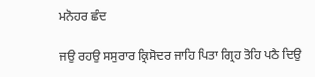ਮਨੋਹਰ ਛੰਦ

ਜਉ ਰਹਉ ਸਸੁਰਾਰ ਕ੍ਰਿਸੋਦਰ ਜਾਹਿ ਪਿਤਾ ਗ੍ਰਿਹ ਤੋਹਿ ਪਠੈ ਦਿਉ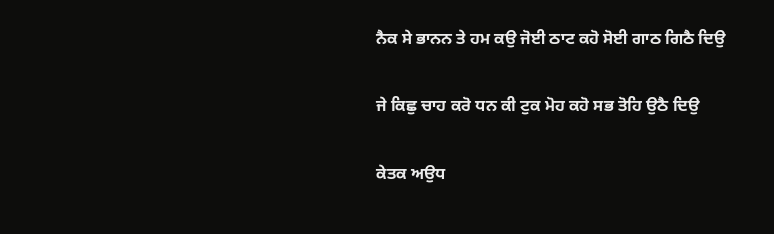ਨੈਕ ਸੇ ਭਾਨਨ ਤੇ ਹਮ ਕਉ ਜੋਈ ਠਾਟ ਕਹੋ ਸੋਈ ਗਾਠ ਗਿਠੈ ਦਿਉ

ਜੇ ਕਿਛੁ ਚਾਹ ਕਰੋ ਧਨ ਕੀ ਟੁਕ ਮੋਹ ਕਹੋ ਸਭ ਤੋਹਿ ਉਠੈ ਦਿਉ

ਕੇਤਕ ਅਉਧ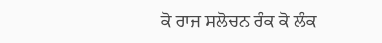ਕੋ ਰਾਜ ਸਲੋਚਨ ਰੰਕ ਕੋ ਲੰਕ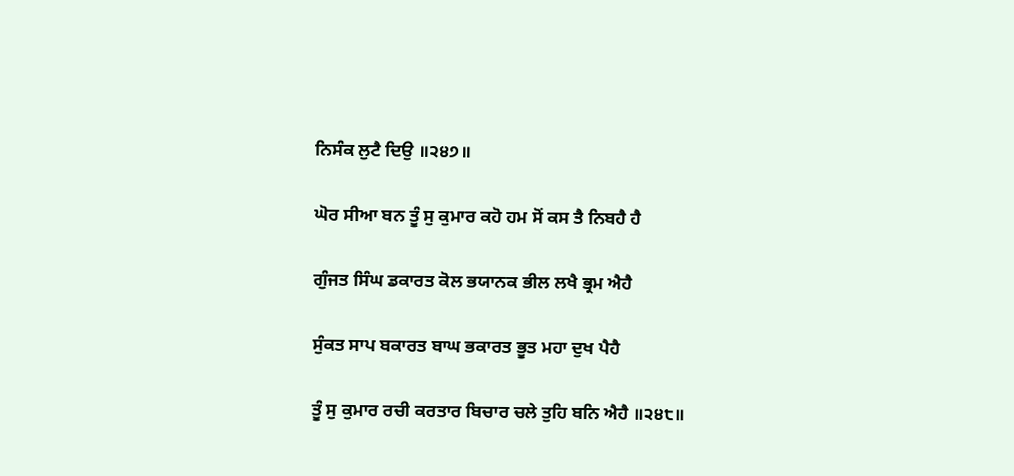ਨਿਸੰਕ ਲੁਟੈ ਦਿਉ ॥੨੪੭॥

ਘੋਰ ਸੀਆ ਬਨ ਤੂੰ ਸੁ ਕੁਮਾਰ ਕਹੋ ਹਮ ਸੋਂ ਕਸ ਤੈ ਨਿਬਹੈ ਹੈ

ਗੁੰਜਤ ਸਿੰਘ ਡਕਾਰਤ ਕੋਲ ਭਯਾਨਕ ਭੀਲ ਲਖੈ ਭ੍ਰਮ ਐਹੈ

ਸੁੰਕਤ ਸਾਪ ਬਕਾਰਤ ਬਾਘ ਭਕਾਰਤ ਭੂਤ ਮਹਾ ਦੁਖ ਪੈਹੈ

ਤੂੰ ਸੁ ਕੁਮਾਰ ਰਚੀ ਕਰਤਾਰ ਬਿਚਾਰ ਚਲੇ ਤੁਹਿ ਬਨਿ ਐਹੈ ॥੨੪੮॥